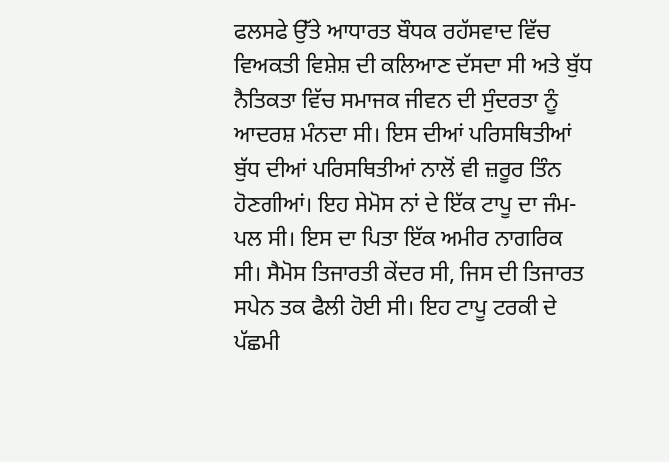ਫਲਸਫੇ ਉੱਤੇ ਆਧਾਰਤ ਬੌਧਕ ਰਹੱਸਵਾਦ ਵਿੱਚ ਵਿਅਕਤੀ ਵਿਸ਼ੇਸ਼ ਦੀ ਕਲਿਆਣ ਦੱਸਦਾ ਸੀ ਅਤੇ ਬੁੱਧ ਨੈਤਿਕਤਾ ਵਿੱਚ ਸਮਾਜਕ ਜੀਵਨ ਦੀ ਸੁੰਦਰਤਾ ਨੂੰ ਆਦਰਸ਼ ਮੰਨਦਾ ਸੀ। ਇਸ ਦੀਆਂ ਪਰਿਸਥਿਤੀਆਂ ਬੁੱਧ ਦੀਆਂ ਪਰਿਸਥਿਤੀਆਂ ਨਾਲੋਂ ਵੀ ਜ਼ਰੂਰ ਤਿੰਨ ਹੋਣਗੀਆਂ। ਇਹ ਸੇਮੋਸ ਨਾਂ ਦੇ ਇੱਕ ਟਾਪੂ ਦਾ ਜੰਮ-ਪਲ ਸੀ। ਇਸ ਦਾ ਪਿਤਾ ਇੱਕ ਅਮੀਰ ਨਾਗਰਿਕ ਸੀ। ਸੈਮੋਸ ਤਿਜਾਰਤੀ ਕੇਂਦਰ ਸੀ, ਜਿਸ ਦੀ ਤਿਜਾਰਤ ਸਪੇਨ ਤਕ ਫੈਲੀ ਹੋਈ ਸੀ। ਇਹ ਟਾਪੂ ਟਰਕੀ ਦੇ ਪੱਛਮੀ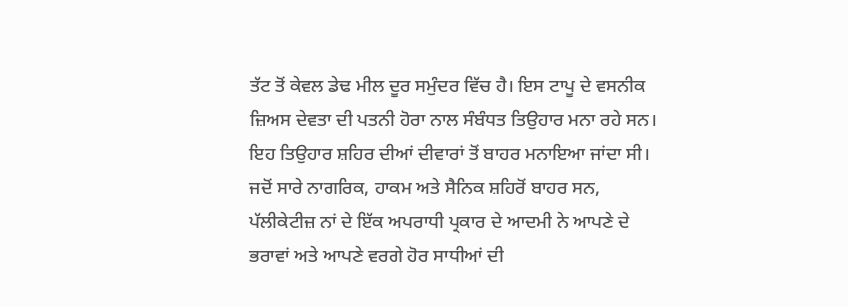ਤੱਟ ਤੋਂ ਕੇਵਲ ਡੇਢ ਮੀਲ ਦੂਰ ਸਮੁੰਦਰ ਵਿੱਚ ਹੈ। ਇਸ ਟਾਪੂ ਦੇ ਵਸਨੀਕ ਜ਼ਿਅਸ ਦੇਵਤਾ ਦੀ ਪਤਨੀ ਹੋਰਾ ਨਾਲ ਸੰਬੰਧਤ ਤਿਉਹਾਰ ਮਨਾ ਰਹੇ ਸਨ। ਇਹ ਤਿਉਹਾਰ ਸ਼ਹਿਰ ਦੀਆਂ ਦੀਵਾਰਾਂ ਤੋਂ ਬਾਹਰ ਮਨਾਇਆ ਜਾਂਦਾ ਸੀ। ਜਦੋਂ ਸਾਰੇ ਨਾਗਰਿਕ, ਹਾਕਮ ਅਤੇ ਸੈਨਿਕ ਸ਼ਹਿਰੋਂ ਬਾਹਰ ਸਨ, ਪੱਲੀਕੇਟੀਜ਼ ਨਾਂ ਦੇ ਇੱਕ ਅਪਰਾਧੀ ਪ੍ਰਕਾਰ ਦੇ ਆਦਮੀ ਨੇ ਆਪਣੇ ਦੇ ਭਰਾਵਾਂ ਅਤੇ ਆਪਣੇ ਵਰਗੇ ਹੋਰ ਸਾਧੀਆਂ ਦੀ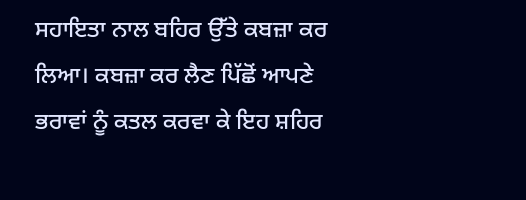ਸਹਾਇਤਾ ਨਾਲ ਬਹਿਰ ਉੱਤੇ ਕਬਜ਼ਾ ਕਰ ਲਿਆ। ਕਬਜ਼ਾ ਕਰ ਲੈਣ ਪਿੱਛੋਂ ਆਪਣੇ ਭਰਾਵਾਂ ਨੂੰ ਕਤਲ ਕਰਵਾ ਕੇ ਇਹ ਸ਼ਹਿਰ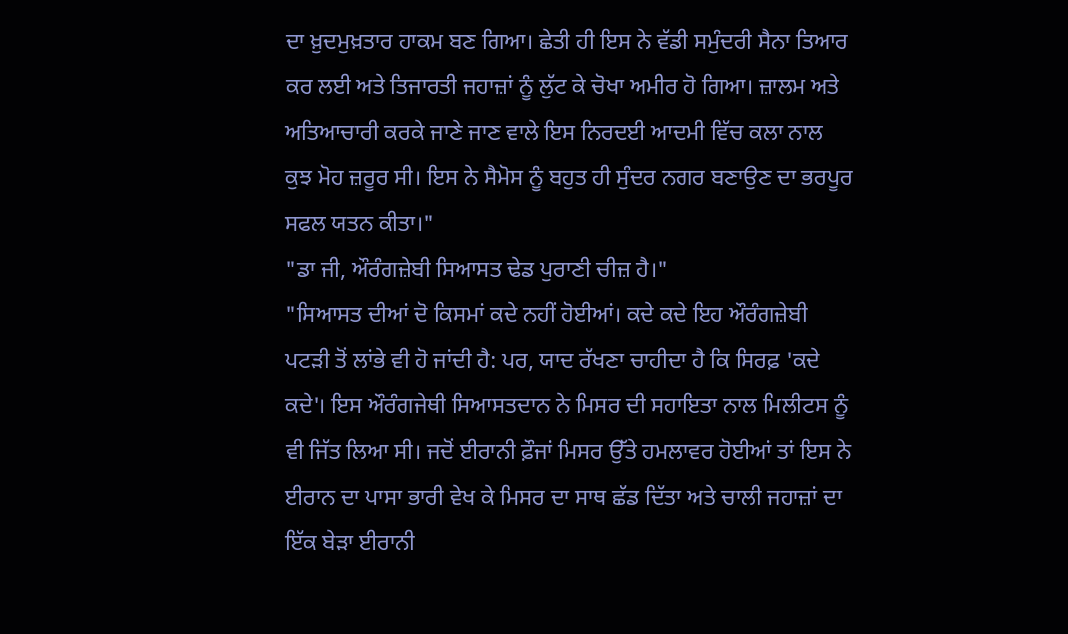ਦਾ ਖ਼ੁਦਮੁਖ਼ਤਾਰ ਹਾਕਮ ਬਣ ਗਿਆ। ਛੇਤੀ ਹੀ ਇਸ ਨੇ ਵੱਡੀ ਸਮੁੰਦਰੀ ਸੈਨਾ ਤਿਆਰ ਕਰ ਲਈ ਅਤੇ ਤਿਜਾਰਤੀ ਜਹਾਜ਼ਾਂ ਨੂੰ ਲੁੱਟ ਕੇ ਚੋਖਾ ਅਮੀਰ ਹੋ ਗਿਆ। ਜ਼ਾਲਮ ਅਤੇ ਅਤਿਆਚਾਰੀ ਕਰਕੇ ਜਾਣੇ ਜਾਣ ਵਾਲੇ ਇਸ ਨਿਰਦਈ ਆਦਮੀ ਵਿੱਚ ਕਲਾ ਨਾਲ ਕੁਝ ਮੋਹ ਜ਼ਰੂਰ ਸੀ। ਇਸ ਨੇ ਸੈਮੋਸ ਨੂੰ ਬਹੁਤ ਹੀ ਸੁੰਦਰ ਨਗਰ ਬਣਾਉਣ ਦਾ ਭਰਪੂਰ ਸਫਲ ਯਤਨ ਕੀਤਾ।"
"ਡਾ ਜੀ, ਔਰੰਗਜ਼ੇਬੀ ਸਿਆਸਤ ਢੇਡ ਪੁਰਾਣੀ ਚੀਜ਼ ਹੈ।"
"ਸਿਆਸਤ ਦੀਆਂ ਦੋ ਕਿਸਮਾਂ ਕਦੇ ਨਹੀਂ ਹੋਈਆਂ। ਕਦੇ ਕਦੇ ਇਹ ਔਰੰਗਜ਼ੇਬੀ ਪਟੜੀ ਤੋਂ ਲਾਂਭੇ ਵੀ ਹੋ ਜਾਂਦੀ ਹੈ: ਪਰ, ਯਾਦ ਰੱਖਣਾ ਚਾਹੀਦਾ ਹੈ ਕਿ ਸਿਰਫ਼ 'ਕਦੇ ਕਦੇ'। ਇਸ ਔਰੰਗਜੇਥੀ ਸਿਆਸਤਦਾਨ ਨੇ ਮਿਸਰ ਦੀ ਸਹਾਇਤਾ ਨਾਲ ਮਿਲੀਟਸ ਨੂੰ ਵੀ ਜਿੱਤ ਲਿਆ ਸੀ। ਜਦੋਂ ਈਰਾਨੀ ਫ਼ੌਜਾਂ ਮਿਸਰ ਉੱਤੇ ਹਮਲਾਵਰ ਹੋਈਆਂ ਤਾਂ ਇਸ ਨੇ ਈਰਾਨ ਦਾ ਪਾਸਾ ਭਾਰੀ ਵੇਖ ਕੇ ਮਿਸਰ ਦਾ ਸਾਥ ਛੱਡ ਦਿੱਤਾ ਅਤੇ ਚਾਲੀ ਜਹਾਜ਼ਾਂ ਦਾ ਇੱਕ ਬੇੜਾ ਈਰਾਨੀ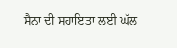ਸੈਨਾ ਦੀ ਸਹਾਇਤਾ ਲਈ ਘੱਲ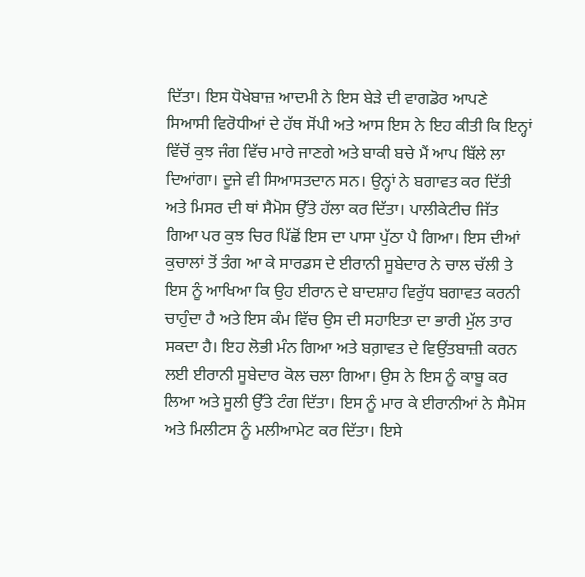ਦਿੱਤਾ। ਇਸ ਧੋਖੇਬਾਜ਼ ਆਦਮੀ ਨੇ ਇਸ ਬੇੜੇ ਦੀ ਵਾਗਡੋਰ ਆਪਣੇ ਸਿਆਸੀ ਵਿਰੋਧੀਆਂ ਦੇ ਹੱਥ ਸੋਂਪੀ ਅਤੇ ਆਸ ਇਸ ਨੇ ਇਹ ਕੀਤੀ ਕਿ ਇਨ੍ਹਾਂ ਵਿੱਚੋਂ ਕੁਝ ਜੰਗ ਵਿੱਚ ਮਾਰੇ ਜਾਣਗੇ ਅਤੇ ਬਾਕੀ ਬਚੇ ਮੈਂ ਆਪ ਬਿੱਲੇ ਲਾ ਦਿਆਂਗਾ। ਦੂਜੇ ਵੀ ਸਿਆਸਤਦਾਨ ਸਨ। ਉਨ੍ਹਾਂ ਨੇ ਬਗਾਵਤ ਕਰ ਦਿੱਤੀ ਅਤੇ ਮਿਸਰ ਦੀ ਥਾਂ ਸੈਮੋਸ ਉੱਤੇ ਹੱਲਾ ਕਰ ਦਿੱਤਾ। ਪਾਲੀਕੇਟੀਚ ਜਿੱਤ ਗਿਆ ਪਰ ਕੁਝ ਚਿਰ ਪਿੱਛੋਂ ਇਸ ਦਾ ਪਾਸਾ ਪੁੱਠਾ ਪੈ ਗਿਆ। ਇਸ ਦੀਆਂ ਕੁਚਾਲਾਂ ਤੋਂ ਤੰਗ ਆ ਕੇ ਸਾਰਡਸ ਦੇ ਈਰਾਨੀ ਸੂਬੇਦਾਰ ਨੇ ਚਾਲ ਚੱਲੀ ਤੇ ਇਸ ਨੂੰ ਆਖਿਆ ਕਿ ਉਹ ਈਰਾਨ ਦੇ ਬਾਦਸ਼ਾਹ ਵਿਰੁੱਧ ਬਗਾਵਤ ਕਰਨੀ ਚਾਹੁੰਦਾ ਹੈ ਅਤੇ ਇਸ ਕੰਮ ਵਿੱਚ ਉਸ ਦੀ ਸਹਾਇਤਾ ਦਾ ਭਾਰੀ ਮੁੱਲ ਤਾਰ ਸਕਦਾ ਹੈ। ਇਹ ਲੋਭੀ ਮੰਨ ਗਿਆ ਅਤੇ ਬਗ਼ਾਵਤ ਦੇ ਵਿਉਂਤਬਾਜ਼ੀ ਕਰਨ ਲਈ ਈਰਾਨੀ ਸੂਬੇਦਾਰ ਕੋਲ ਚਲਾ ਗਿਆ। ਉਸ ਨੇ ਇਸ ਨੂੰ ਕਾਬੂ ਕਰ ਲਿਆ ਅਤੇ ਸੂਲੀ ਉੱਤੇ ਟੰਗ ਦਿੱਤਾ। ਇਸ ਨੂੰ ਮਾਰ ਕੇ ਈਰਾਨੀਆਂ ਨੇ ਸੈਮੋਸ ਅਤੇ ਮਿਲੀਟਸ ਨੂੰ ਮਲੀਆਮੇਟ ਕਰ ਦਿੱਤਾ। ਇਸੇ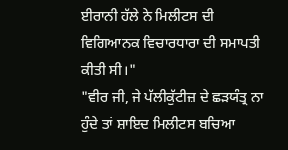ਈਰਾਨੀ ਹੱਲੇ ਨੇ ਮਿਲੀਟਸ ਦੀ ਵਿਗਿਆਨਕ ਵਿਚਾਰਧਾਰਾ ਦੀ ਸਮਾਪਤੀ ਕੀਤੀ ਸੀ।"
"ਵੀਰ ਜੀ, ਜੇ ਪੱਲੀਕੁੱਟੀਜ਼ ਦੇ ਛੜਯੰਤ੍ਰ ਨਾ ਹੁੰਦੇ ਤਾਂ ਸ਼ਾਇਦ ਮਿਲੀਟਸ ਬਚਿਆ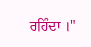ਰਹਿੰਦਾ ।"